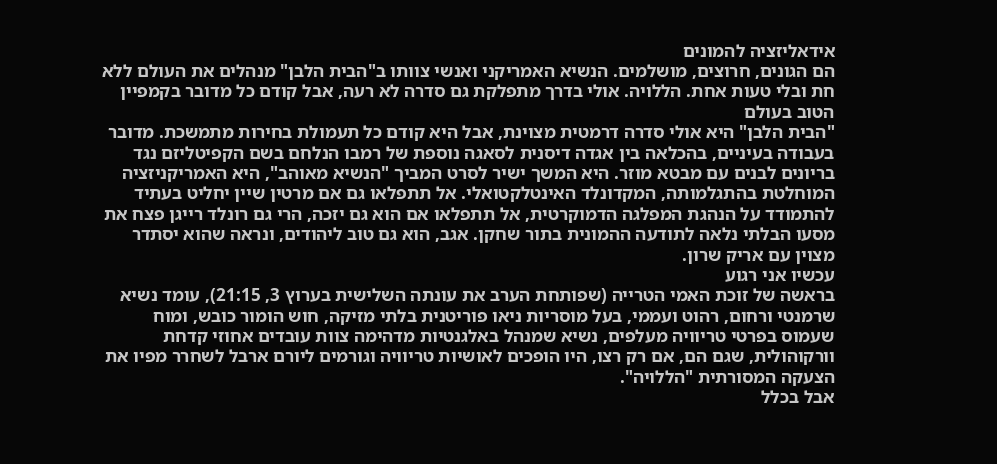אידאליזציה להמונים
הם הגונים, חרוצים, מושלמים. הנשיא האמריקני ואנשי צוותו ב"הבית הלבן" מנהלים את העולם ללא חת ובלי טעות אחת. הללויה. אולי בדרך מתפלקת גם סדרה לא רעה, אבל קודם כל מדובר בקמפיין הטוב בעולם
"הבית הלבן" היא אולי סדרה דרמטית מצוינת, אבל היא קודם כל תעמולת בחירות מתמשכת. מדובר בעבודה בעיניים, בהכלאה בין אגדה דיסנית לסאגה נוספת של רמבו הנלחם בשם הקפיטליזם נגד בריונים לבנים עם מבטא מוזר. היא המשך ישיר לסרט המביך "הנשיא מאוהב", היא האמריקניזציה המוחלטת בהתגלמותה, המקדונלד האינטלקטואלי. אל תתפלאו גם אם מרטין שיין יחליט בעתיד להתמודד על הנהגת המפלגה הדמוקרטית, אל תתפלאו אם הוא גם יזכה, הרי גם רונלד רייגן פצח את מסעו הבלתי נלאה לתודעה ההמונית בתור שחקן. אגב, הוא גם טוב ליהודים, ונראה שהוא יסתדר מצוין עם אריק שרון.
עכשיו אני רגוע
בראשה של זוכת האמי הטרייה (שפותחת הערב את עונתה השלישית בערוץ 3, 21:15), עומד נשיא שרמנטי ורחום, רהוט ועממי, בעל מוסריות ניאו פוריטנית בלתי מזיקה, חוש הומור כובש, ומוח שעמוס בפרטי טריוויה מעלפים, נשיא שמנהל באלגנטיות מדהימה צוות עובדים אחוזי קדחת וורקוהולית, שגם הם, אם רק רצו, היו הופכים לאושיות טריוויה וגורמים ליורם ארבל לשחרר מפיו את הצעקה המסורתית "הללויה".
אבל בכלל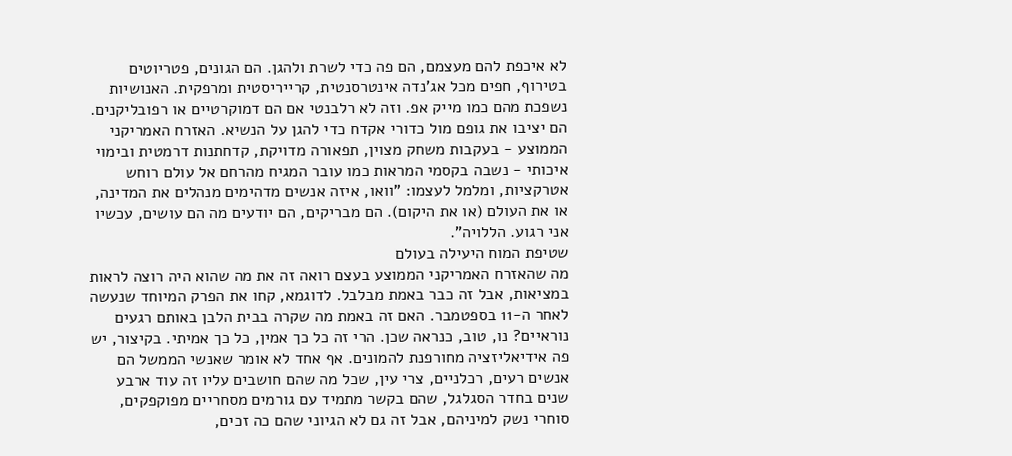לא איכפת להם מעצמם, הם פה כדי לשרת ולהגן. הם הגונים, פטריוטים בטירוף, חפים מכל אג'נדה אינטרסנטית, קרייריסטית ומרפקית. האנושיות נשפכת מהם כמו מייק אפ. וזה לא רלבנטי אם הם דמוקרטיים או רפובליקנים. הם יציבו את גופם מול כדורי אקדח כדי להגן על הנשיא. האזרח האמריקני הממוצע - בעקבות משחק מצוין, תפאורה מדויקת, קדחתנות דרמטית ובימוי איכותי - נשבה בקסמי המראות כמו עובר המגיח מהרחם אל עולם רוחש אטרקציות, ומלמל לעצמו: "וואו, איזה אנשים מדהימים מנהלים את המדינה, או את העולם (או את היקום). הם מבריקים, הם יודעים מה הם עושים, עכשיו אני רגוע. הללויה".
שטיפת המוח היעילה בעולם
מה שהאזרח האמריקני הממוצע בעצם רואה זה את מה שהוא היה רוצה לראות במציאות, אבל זה כבר באמת מבלבל. לדוגמא, קחו את הפרק המיוחד שנעשה לאחר ה-11 בספטמבר. האם זה באמת מה שקרה בבית הלבן באותם רגעים נוראיים? נו, טוב, כנראה שכן. הרי זה כל כך אמין, כל כך אמיתי. בקיצור, יש פה אידיאליזציה מחורפנת להמונים. אף אחד לא אומר שאנשי הממשל הם אנשים רעים, רכלניים, צרי עין, שכל מה שהם חושבים עליו זה עוד ארבע שנים בחדר הסגלגל, שהם בקשר מתמיד עם גורמים מסחריים מפוקפקים, סוחרי נשק למיניהם, אבל זה גם לא הגיוני שהם כה זכים,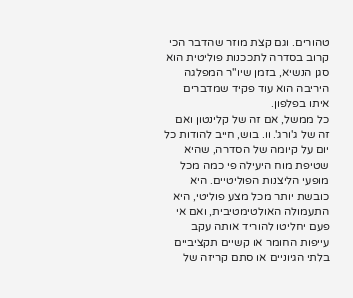טהורים. וגם קצת מוזר שהדבר הכי קרוב בסדרה לתככנות פוליטית הוא סגן הנשיא, בזמן שיו"ר המפלגה היריבה הוא עוד פקיד שמדברים איתו בפלפון.
כל ממשל, אם זה של קלינטון ואם זה של ג'ורג'. וו. בוש, חייב להודות כל יום על קיומה של הסדרה, שהיא שטיפת מוח היעילה פי כמה מכל מופעי הליצנות הפוליטיים. היא כובשת יותר מכל מצע פוליטי, היא התעמולה האולטימטיבית, ואם אי פעם יחליטו להוריד אותה עקב עייפות החומר או קשיים תקציביים בלתי הגיוניים או סתם קריזה של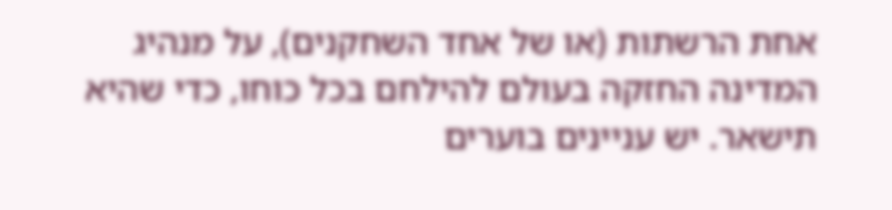אחת הרשתות (או של אחד השחקנים), על מנהיג המדינה החזקה בעולם להילחם בכל כוחו, כדי שהיא תישאר. יש עניינים בוערים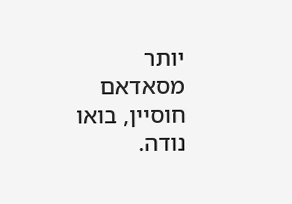יותר מסאדאם חוסיין, בואו נודה.